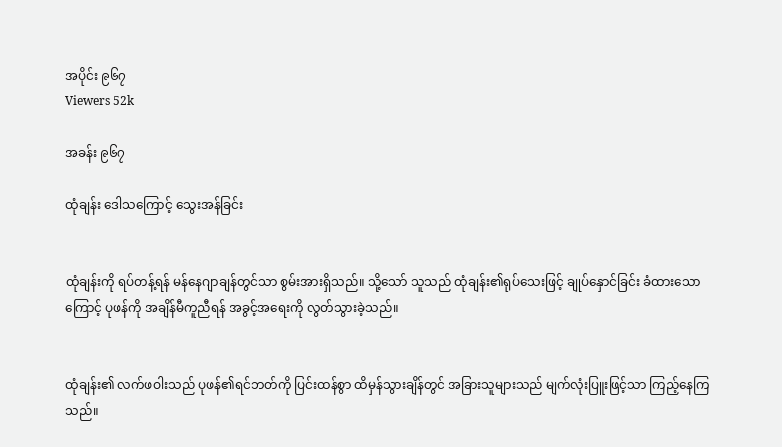အပိုင်း ၉၆၇
Viewers 52k

အခန်း ၉၆၇

ထုံချန်း ဒေါသကြောင့် သွေးအန်ခြင်း


ထုံချန်းကို ရပ်တန့်ရန် မန်နေဂျာချန်တွင်သာ စွမ်းအားရှိသည်။ သို့သော် သူသည် ထုံချန်း၏ရုပ်သေးဖြင့် ချုပ်နှောင်ခြင်း ခံထားသောကြောင့် ပုဖန်ကို အချိန်မီကူညီရန် အခွင့်အရေးကို လွတ်သွားခဲ့သည်။


ထုံချန်း၏ လက်ဖဝါးသည် ပုဖန်၏ရင်ဘတ်ကို ပြင်းထန်စွာ ထိမှန်သွားချိန်တွင် အခြားသူများသည် မျက်လုံးပြူးဖြင့်သာ ကြည့်နေကြသည်။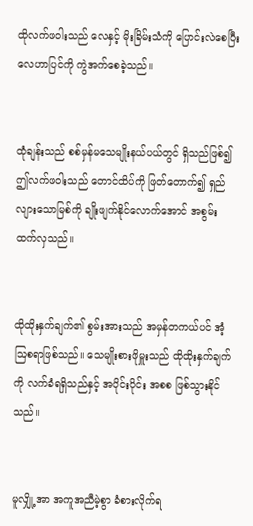ထိုလက်ဖဝါးသည် လေနှင့် မိုးခြိမ်းသံကို ပြောင်းလဲစေပြီး လေဟာပြင်ကို ကွဲအက်စေခဲ့သည်။


ထုံချန်းသည် စစ်မှန်မသေမျိုးနယ်ပယ်တွင် ရှိသည်ဖြစ်၍ ဤလက်ဖဝါးသည် တောင်ထိပ်ကို ဖြတ်တောက်၍ ရှည်လျားသောမြစ်ကို ချိုးဖျက်နိုင်လောက်အောင် အစွမ်းထက်လှသည်။


ထိုထိုးနှက်ချက်၏ စွမ်းအားသည် အမှန်တကယ်ပင် အံ့ဩစရာဖြစ်သည်။ သေမျိုးစားဖိုမှူးသည် ထိုထိုးနှက်ချက်ကို လက်ခံရရှိသည်နှင့် အပိုင်းပိုင်း အစစ ဖြစ်သွားနိုင်သည်။


မူလျှို့အာ အကူအညီမဲ့စွာ ခံစားလိုက်ရ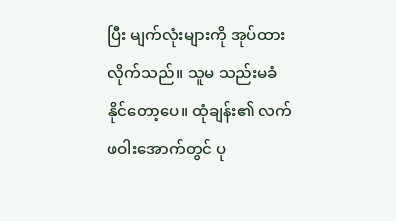ပြီး မျက်လုံးများကို အုပ်ထားလိုက်သည်။ သူမ သည်းမခံနိုင်တော့ပေ။ ထုံချန်း၏ လက်ဖဝါးအောက်တွင် ပု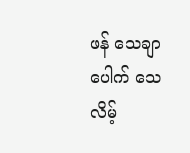ဖန် သေချာပေါက် သေလိမ့်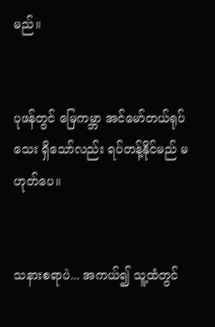မည်။


ပုဖန်တွင် မြေကမ္ဘာ အင်မော်တယ်ရုပ်သေး ရှိသော်လည်း ရပ်တန့်နိုင်မည် မဟုတ်ပေ။


သနားစရာပဲ... အကယ်၍ သူ့ထံတွင်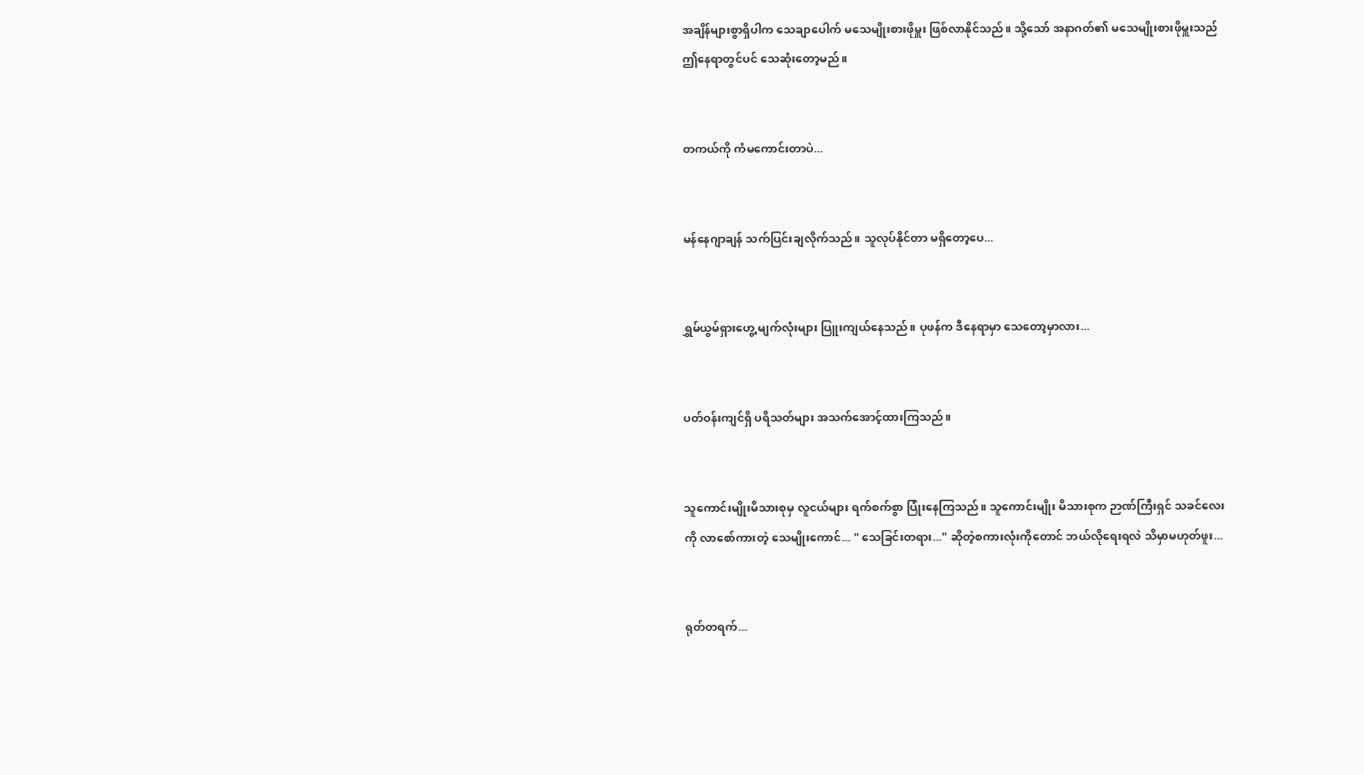အချိန်များစွာရှိပါက သေချာပေါက် မသေမျိုးစားဖိုမှူး ဖြစ်လာနိုင်သည်။ သို့သော် အနာဂတ်၏ မသေမျိုးစားဖိုမှူးသည် ဤနေရာတွင်ပင် သေဆုံးတော့မည်။


တကယ်ကို ကံမကောင်းတာပဲ...


မန်နေဂျာချန် သက်ပြင်းချလိုက်သည်။ သူလုပ်နိုင်တာ မရှိတော့ပေ...


ရွှမ်ယွမ်ရှားဟွေ့ မျက်လုံးများ ပြူးကျယ်နေသည်။ ပုဖန်က ဒီနေရာမှာ သေတော့မှာလား...


ပတ်ဝန်းကျင်ရှိ ပရိသတ်များ အသက်အောင့်ထားကြသည်။


သူကောင်းမျိုးမိသားစုမှ လူငယ်များ ရက်စက်စွာ ပြုံးနေကြသည်။ သူကောင်းမျိုး မိသားစုက ဉာဏ်ကြီးရှင် သခင်လေးကို လာစော်ကားတဲ့ သေမျိုးကောင်... " သေခြင်းတရား..." ဆိုတဲ့စကားလုံးကိုတောင် ဘယ်လိုရေးရလဲ သိမှာမဟုတ်ဖူး...


ရုတ်တရက်...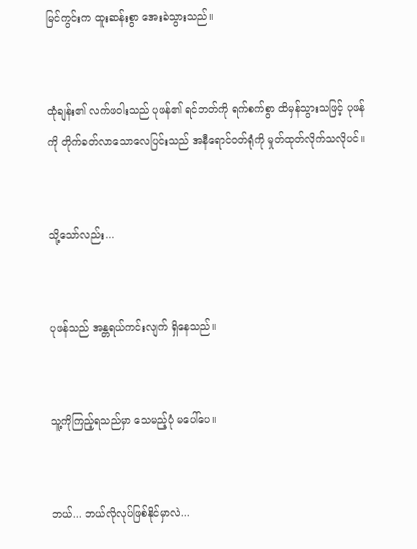မြင်ကွင်းက ထူးဆန်းစွာ အေးခဲသွားသည်။


ထုံချန်း၏ လက်ဖဝါးသည် ပုဖန်၏ ရင်ဘတ်ကို ရက်စက်စွာ ထိမှန်သွားသဖြင့် ပုဖန်ကို တိုက်ခတ်လာသောလေပြင်းသည် အနီရောင်ဝတ်ရုံကို မှုတ်ထုတ်လိုက်သလိုပင်။


သို့သော်လည်း...


ပုဖန်သည် အန္တရယ်ကင်းလျက် ရှိနေသည်။


သူ့ကို‌ကြည့်ရသည်မှာ သေမည့်ပုံ မပေါ်ပေ။


ဘယ်... ဘယ်လိုလုပ်ဖြစ်နိုင်မှာလဲ...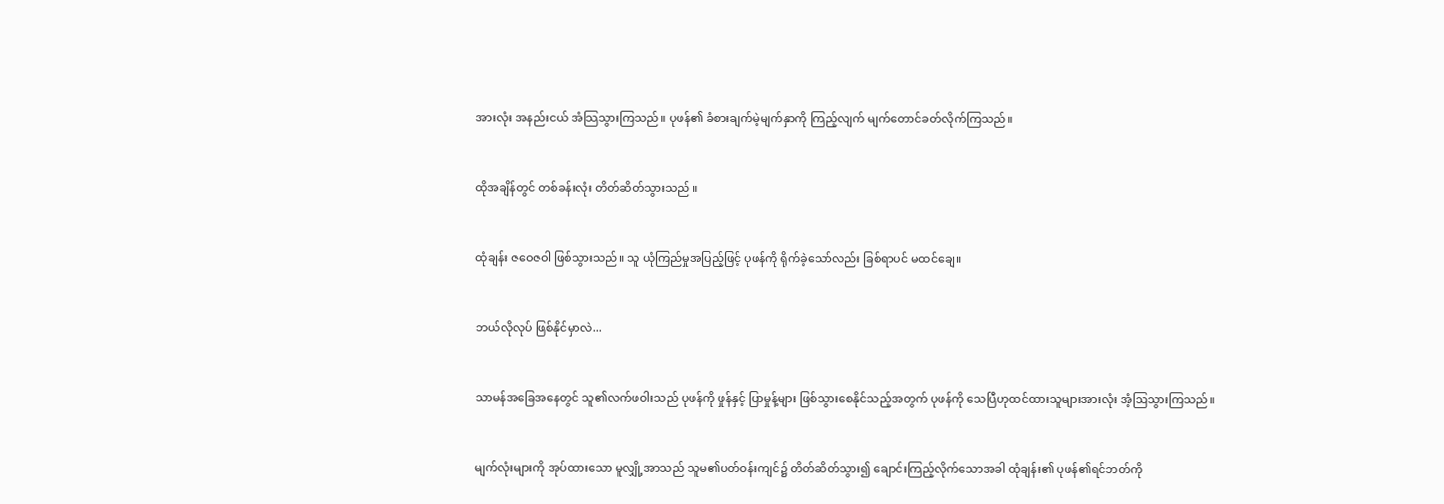အားလုံး အနည်းငယ် အံသြသွားကြသည်။ ပုဖန်၏ ခံစားချက်မဲ့မျက်နှာကို ကြည့်လျက် မျက်တောင်ခတ်လိုက်ကြသည်။


ထိုအချိန်တွင် တစ်ခန်းလုံး တိတ်ဆိတ်သွားသည် ။


ထုံချန်း ဇဝေဇဝါ ဖြစ်သွားသည်။ သူ ယုံကြည်မှုအပြည့်ဖြင့် ပုဖန်ကို ရိုက်ခဲ့သော်လည်း ခြစ်ရာပင် မထင်ချေ။


ဘယ်လိုလုပ် ဖြစ်နိုင်မှာလဲ...


သာမန်အခြေအနေတွင် သူ၏လက်ဖဝါးသည် ပုဖန်ကို ဖှုန်နှင့် ပြာမှုန့်များ ဖြစ်သွားစေနိုင်သည့်အတွက် ပုဖန်‌ကို သေပြီဟုထင်ထားသူများအားလုံး အံ့ဩသွားကြသည်။


မျက်လုံးများကို အုပ်ထားသော မူလျှို့အာသည် သူမ၏ပတ်ဝန်းကျင်၌ တိတ်ဆိတ်သွား၍ ချောင်းကြည့်လိုက်သောအခါ ထုံချန်း၏ ပုဖန်၏ရင်ဘတ်ကို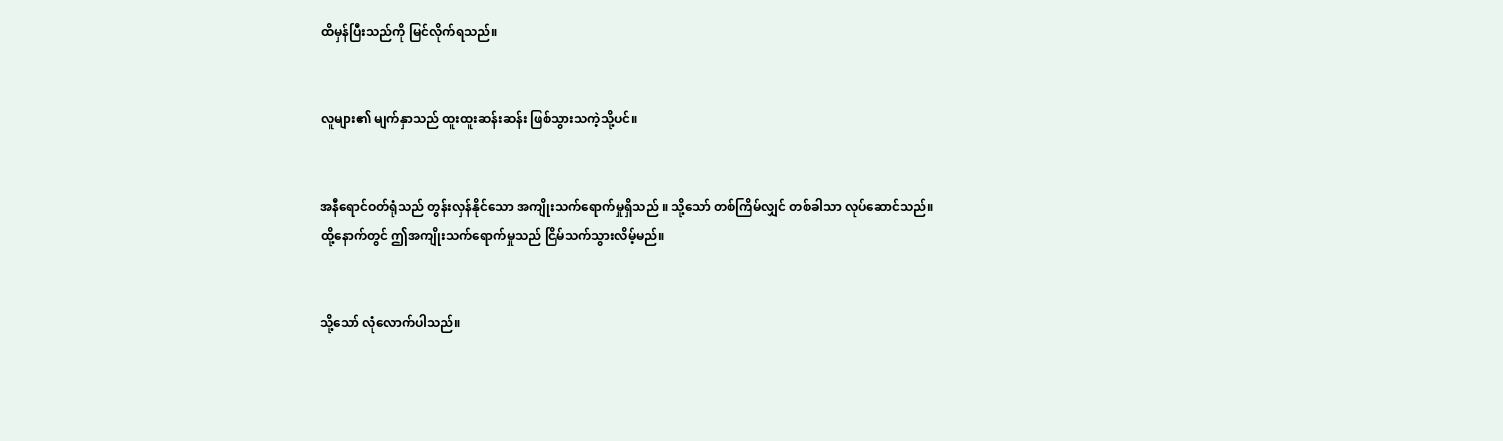ထိမှန်ပြီးသည်ကို မြင်လိုက်ရသည်။


လူများ၏ မျက်နှာသည် ထူးထူးဆန်းဆန်း ဖြစ်သွားသကဲ့သို့ပင်။


အနီရောင်ဝတ်ရုံသည် တွန်းလှန်နိုင်သော အကျိုးသက်ရောက်မှုရှိသည် ။ သို့သော် တစ်ကြိမ်လျှင် တစ်ခါသာ လုပ်ဆောင်သည်။ ထို့နောက်တွင် ဤအကျိုးသက်ရောက်မှုသည် ငြိမ်သက်သွားလိမ့်မည်။


သို့သော် လုံလောက်ပါသည်။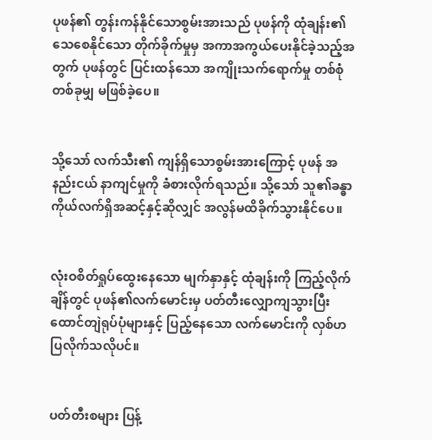ပုဖန်၏ တွန်းကန်နိုင်သောစွမ်းအားသည် ပုဖန်ကို ထုံချန်း၏ သေစေနိုင်သော တိုက်ခိုက်မှုမှ အကာအကွယ်ပေးနိုင်ခဲ့သည့်အတွက် ပုဖန်တွင် ပြင်းထန်သော အကျိုးသက်ရောက်မှု တစ်စုံတစ်ခုမျှ မဖြစ်ခဲ့ပေ။


သို့သော် လက်သီး၏ ကျန်ရှိသောစွမ်းအားကြောင့် ပုဖန် အနည်းငယ် နာကျင်မှုကို ခံစားလိုက်ရသည်။ သို့သော် သူ၏ခန္ဓာကိုယ်လက်ရှိအဆင့်နှင့်ဆိုလျှင် အလွန်မထိခိုက်သွားနိုင်ပေ။


လုံးဝစိတ်ရှုပ်ထွေးနေသော မျက်နှာနှင့် ထုံချန်းကို ကြည့်လိုက်ချိန်တွင် ပုဖန်၏လက်မောင်းမှ ပတ်တီးလျှောကျသွားပြီး ထောင်တျဲရုပ်ပုံများနှင့် ပြည့်နေသော လက်မောင်းကို လှစ်ဟပြလိုက်သလိုပင်။


ပတ်တီးစများ ပြန့်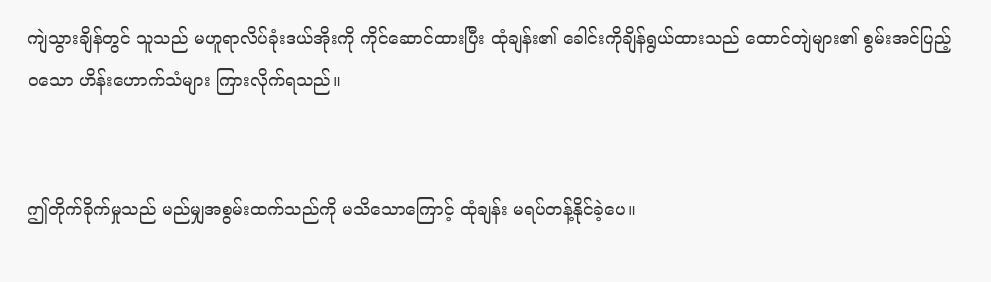ကျဲသွားချိန်တွင် သူသည် မဟူရာလိပ်ခုံးဒယ်အိုးကို ကိုင်ဆောင်ထားပြီး ထုံချန်း၏ ခေါင်းကိုချိန်ရွယ်ထားသည် ထောင်တျဲများ၏ စွမ်းအင်ပြည့်ဝသော ဟိန်းဟောက်သံများ ကြားလိုက်ရသည်။


ဤတိုက်ခိုက်မှုသည် မည်မျှအစွမ်းထက်သည်ကို မသိသောကြောင့် ထုံချန်း မရပ်တန့်နိုင်ခဲ့ပေ။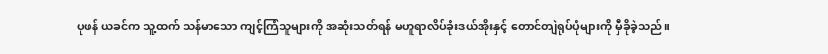ပုဖန် ယခင်က သူ့ထက် သန်မာသော ကျင့်ကြံသူများကို အဆုံးသတ်ရန် မဟူရာလိပ်ခုံးဒယ်အိုးနှင့် တောင်တျဲရုပ်ပုံများကို မှီခိုခဲ့သည်။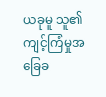ယခုမူ သူ၏ ကျင့်ကြံမှုအခြေခ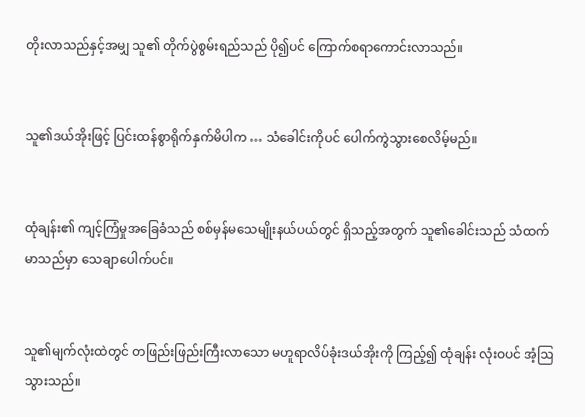တိုးလာသည်နှင့်အမျှ သူ၏ တိုက်ပွဲစွမ်းရည်သည် ပို၍ပင် ကြောက်စရာကောင်းလာသည်။


သူ၏ဒယ်အိုးဖြင့် ပြင်းထန်စွာရိုက်နှက်မိပါက … သံခေါင်းကိုပင် ပေါက်ကွဲသွားစေလိမ့်မည်။


ထုံချန်း၏ ကျင့်ကြံမှုအခြေခံသည် စစ်မှန်မသေမျိုးနယ်ပယ်တွင် ရှိသည့်အတွက် သူ၏ခေါင်းသည် သံထက်မာသည်မှာ သေချာပေါက်ပင်။


သူ၏မျက်လုံးထဲတွင် တဖြည်းဖြည်းကြီးလာသော မဟူရာလိပ်ခုံးဒယ်အိုးကို ကြည့်၍ ထုံချန်း လုံးဝပင် အံ့ဩသွားသည်။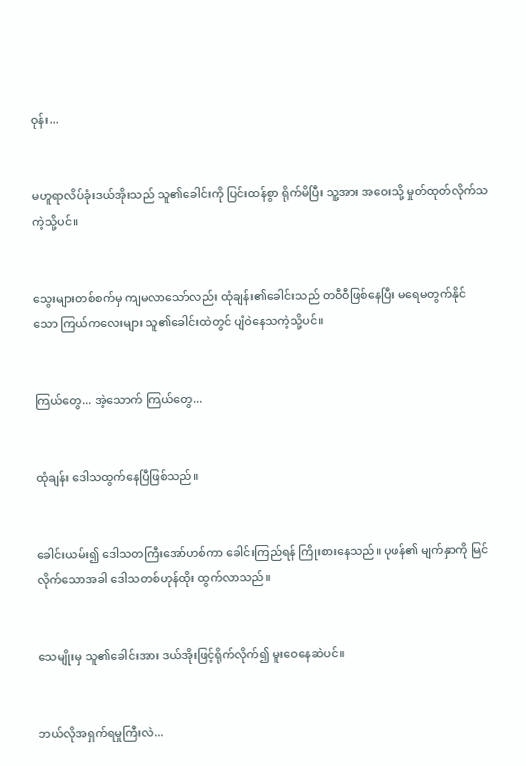ဝုန်း...


မဟူရာလိပ်ခုံးဒယ်အိုးသည် သူ၏ခေါင်းကို ပြင်းထန်စွာ ရိုက်မိပြီး သူ့အား အဝေးသို့ မှုတ်ထုတ်လိုက်သကဲ့သို့ပင်။


သွေးများတစ်စက်မှ ကျမလာသော်လည်း ထုံချန်း၏ခေါင်းသည် တဝီဝီဖြစ်နေပြီး မရေမတွက်နိုင်သော ကြယ်ကလေးများ သူ၏ခေါင်းထဲတွင် ပျံဝဲနေသကဲ့သို့ပင်။


ကြယ်တွေ... အဲ့သောက် ကြယ်တွေ...


ထုံချန်း ဒေါသထွက်နေပြီဖြစ်သည်။


ခေါင်းယမ်း၍ ဒေါသတကြီးအော်ဟစ်ကာ ခေါင်းကြည်ရန် ကြိုးစားနေသည်။ ပုဖန်၏ မျက်နှာကို မြင်လိုက်သောအခါ ဒေါသတစ်ဟုန်ထိုး ထွက်လာသည်။


သေမျိုးမှ သူ၏ခေါင်းအား ဒယ်အိုးဖြင့်ရိုက်လိုက်၍ မူးဝေနေဆဲပင်။


ဘယ်လိုအရှက်ရမှုကြီးလဲ...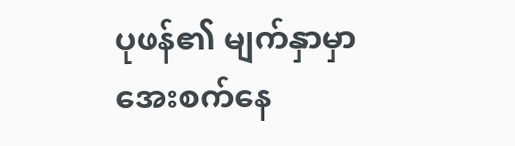ပုဖန်၏ မျက်နှာမှာ အေးစက်နေ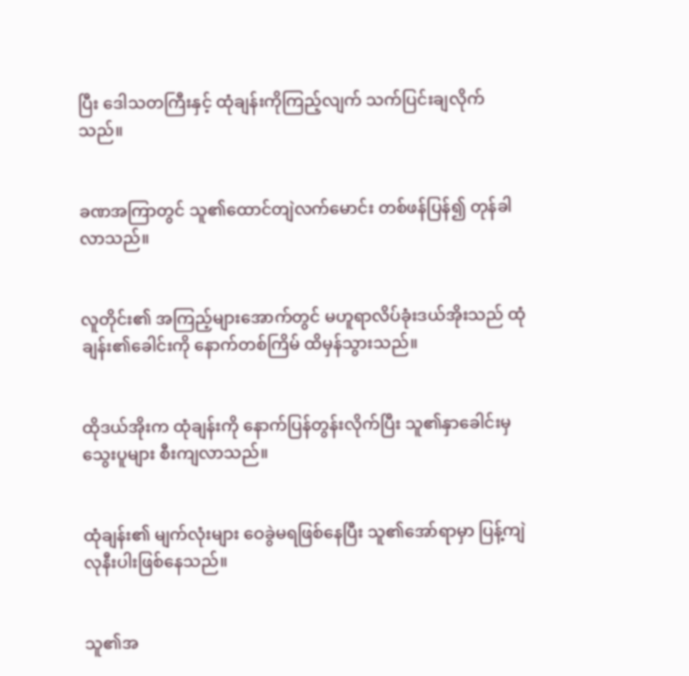ပြီး ဒေါသတကြီးနှင့် ထုံချန်းကိုကြည့်လျက် သက်ပြင်းချလိုက်သည်။


ခဏအကြာတွင် သူ၏ထောင်တျဲလက်မောင်း တစ်ဖန်ပြန်၍ တုန်ခါလာသည်။


လူတိုင်း၏ အကြည့်များအောက်တွင် မဟူရာလိပ်ခုံးဒယ်အိုးသည် ထုံချန်း၏ခေါင်းကို နောက်တစ်ကြိမ် ထိမှန်သွားသည်။


ထိုဒယ်အိုးက ထုံချန်းကို နောက်ပြန်တွန်းလိုက်ပြီး သူ၏နှာခေါင်းမှ သွေးပူများ စီးကျလာသည်။


ထုံချန်း၏ မျက်လုံးများ ဝေခွဲမရဖြစ်နေပြီး သူ၏အော်ရာမှာ ပြန့်ကျဲလုနီးပါးဖြစ်နေသည်။


သူ၏အ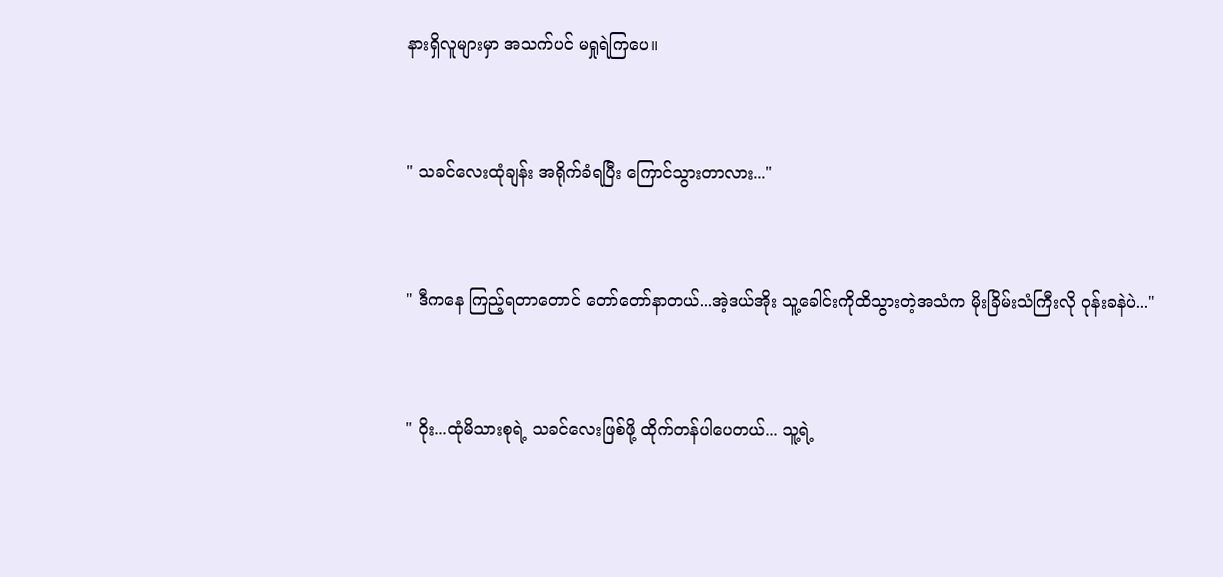နားရှိလူများမှာ အသက်ပင် မရှုရဲကြပေ။


" သခင်လေးထုံချန်း အရိုက်ခံရပြီး ကြောင်သွားတာလား..."


" ဒီကနေ ကြည့်ရတာတောင် တော်တော်နာတယ်...အဲ့ဒယ်အိုး သူ့ခေါင်းကိုထိသွားတဲ့အသံက မိုးခြိမ်းသံကြီးလို ဝုန်းခနဲပဲ..."


" ဝိုး...ထုံမိသားစုရဲ့ သခင်လေးဖြစ်ဖို့ ထိုက်တန်ပါပေတယ်... သူ့ရဲ့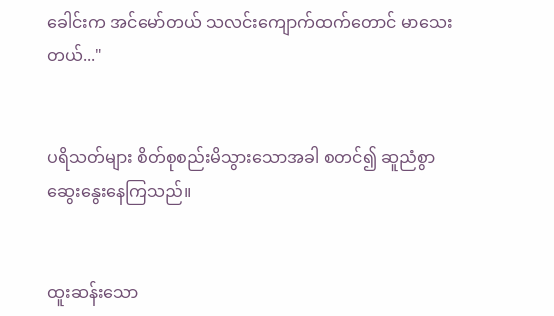ခေါင်းက အင်မော်တယ် သလင်းကျောက်ထက်တောင် မာသေးတယ်..."


ပရိသတ်များ စိတ်စုစည်းမိသွားသောအခါ စတင်၍ ဆူညံစွာ ဆွေးနွေးနေကြသည်။


ထူးဆန်းသော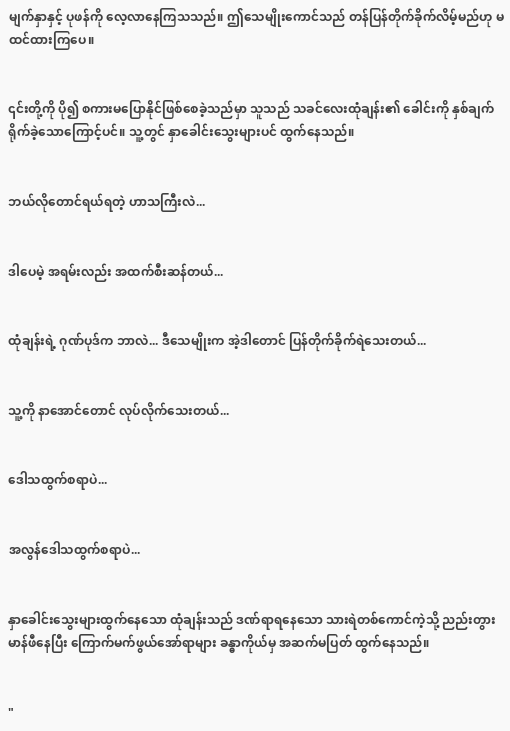မျက်နှာနှင့် ပုဖန်ကို လေ့လာနေကြသသည်။ ဤသေမျိုးကောင်သည် တန်ပြန်တိုက်ခိုက်လိမ့်မည်ဟု မထင်ထားကြပေ။


၎င်းတို့ကို ပို၍ စကားမပြောနိုင်ဖြစ်စေခဲ့သည်မှာ သူသည် သခင်လေးထုံချန်း၏ ခေါင်းကို နှစ်ချက်ရိုက်ခဲ့သောကြောင့်ပင်။ သူ့တွင် နှာခေါင်းသွေးများပင် ထွက်နေသည်။


ဘယ်လိုတောင်ရယ်ရတဲ့ ဟာသကြီးလဲ...


ဒါပေမဲ့ အရမ်းလည်း အထက်စီးဆန်တယ်...


ထုံချန်းရဲ့ ဂုဏ်ပုဒ်က ဘာလဲ... ဒီသေမျိုးက အဲ့ဒါတောင် ပြန်တိုက်ခိုက်ရဲသေးတယ်...


သူ့ကို နာအောင်တောင် လုပ်လိုက်သေးတယ်...


ဒေါသထွက်စရာပဲ...


အလွန်ဒေါသထွက်စရာပဲ...


နှာခေါင်းသွေးများထွက်နေသော ထုံချန်းသည် ဒဏ်ရာရနေသော သားရဲတစ်ကောင်ကဲ့သို့ ညည်းတွားမာန်ဖီနေပြီး ကြောက်မက်ဖွယ်အော်ရာများ ခန္ဓာကိုယ်မှ အဆက်မပြတ် ထွက်နေသည်။


"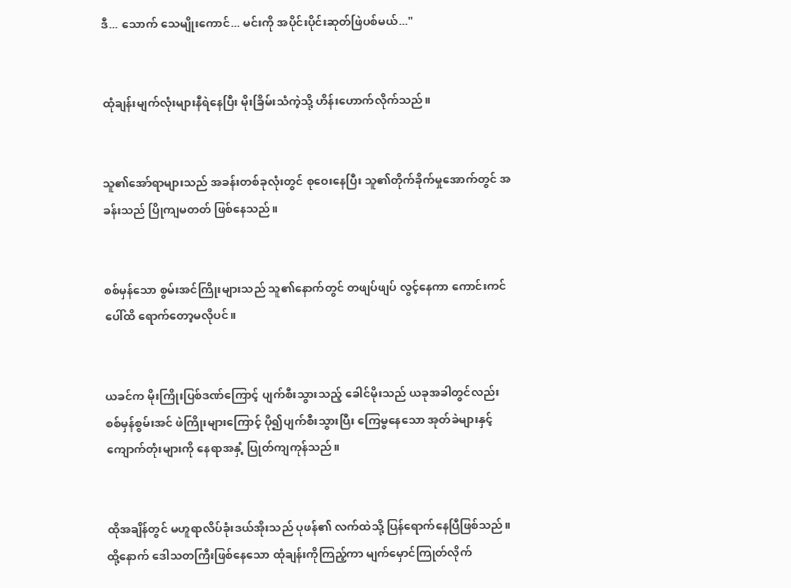ဒီ... သောက် သေမျိုးကောင်... မင်းကို အပိုင်းပိုင်းဆုတ်ဖြဲပစ်မယ်..."


ထုံချန်းမျက်လုံးများနီရဲနေပြီး မိုးခြိမ်းသံကဲ့သို့ ဟိန်းဟောက်လိုက်သည်။


သူ၏အော်ရာများသည် အခန်း‌တစ်ခုလုံးတွင် စုဝေးနေပြီး သူ၏တိုက်ခိုက်မှုအောက်တွင် အခန်းသည် ပြိုကျမတတ် ဖြစ်နေသည်။


စစ်မှန်သော စွမ်းအင်ကြိုးများသည် သူ၏နောက်တွင် တဖျပ်ဖျပ် လွင့်နေကာ ကောင်းကင်ပေါ်ထိ ရောက်တော့မလိုပင်။


ယခင်က မိုးကြိုးပြစ်ဒဏ်ကြောင့် ပျက်စီးသွားသည့် ခေါင်မိုးသည် ယခုအခါ‌တွင်လည်း စစ်မှန်စွမ်းအင် ဖဲကြိုးများကြောင့် ပို၍ပျက်စီးသွားပြီး ကြေမွနေသော အုတ်ခဲများနှင့် ကျောက်တုံးများကို နေရာအနှံ့ ပြုတ်ကျကုန်သည်။


ထိုအချိန်တွင် မဟူရာလိပ်ခုံးဒယ်အိုးသည် ပုဖန်၏ လက်ထဲသို့ ပြန်ရောက်နေပြီဖြစ်သည်။ ထို့နောက် ဒေါသတကြီးဖြစ်နေသော ထုံချန်းကိုကြည့်ကာ မျက်မှောင်ကြုတ်လိုက်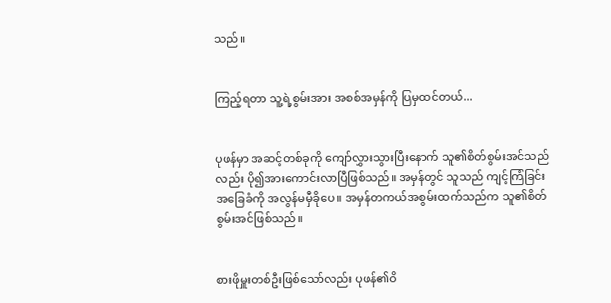သည်။


ကြည့်ရတာ သူ့ရဲ့စွမ်းအား အစစ်အမှန်ကို ပြမှထင်တယ်...


ပုဖန်မှာ အဆင့်တစ်ခုကို ကျော်လွှားသွားပြီးနောက် သူ၏စိတ်စွမ်းအင်သည်လည်း ပို၍အားကောင်းလာပြီဖြစ်သည်။ အမှန်တွင် သူသည် ကျင့်ကြံခြင်း အခြေခံကို အလွန်မမှီခိုပေ။ အမှန်တကယ်အစွမ်းထက်သည်က သူ၏စိတ်စွမ်းအင်ဖြစ်သည်။


စားဖိုမှူးတစ်ဦးဖြစ်သော်လည်း ပုဖန်၏ဝိ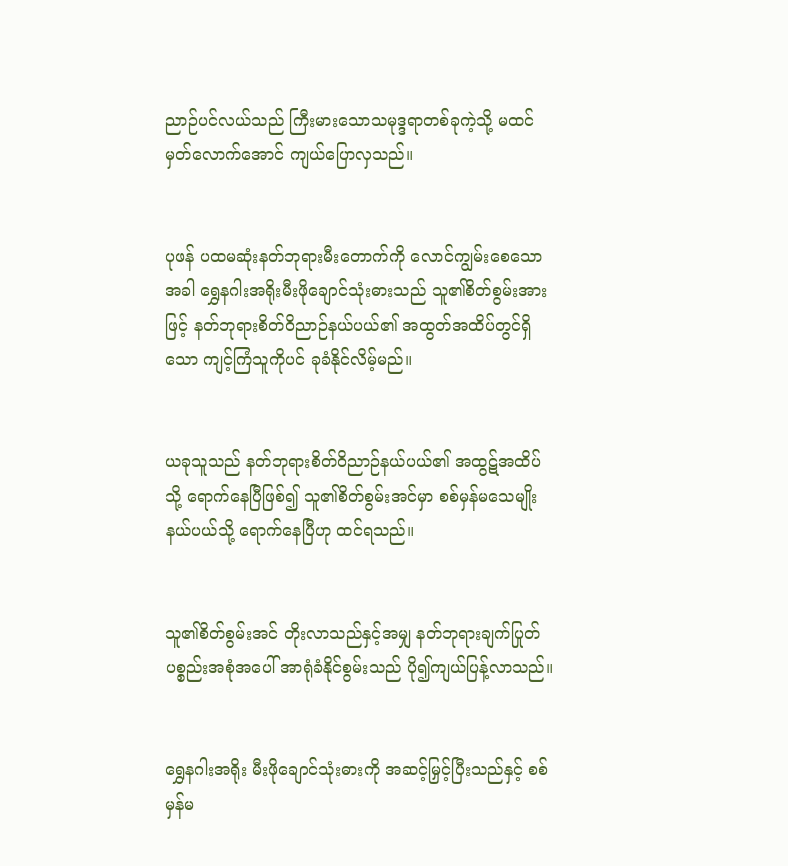ညာဉ်ပင်လယ်သည် ကြီးမားသောသမုဒ္ဒရာတစ်ခုကဲ့သို့ မထင်မှတ်လောက်အောင် ကျယ်ပြောလှသည်။


ပုဖန် ပထမဆုံးနတ်ဘုရားမီးတောက်ကို လောင်ကျွမ်းစေသောအခါ ရွှေနဂါးအရိုးမီးဖိုချောင်သုံးဓားသည် သူ၏စိတ်စွမ်းအားဖြင့် နတ်ဘုရားစိတ်ဝိညာဉ်နယ်ပယ်၏ အထွတ်အထိပ်တွင်ရှိသော ကျင့်ကြံသူကိုပင် ခုခံနိုင်လိမ့်မည်။


ယခုသူသည် နတ်ဘုရားစိတ်ဝိညာဉ်နယ်ပယ်၏ အထွဋ်အထိပ်သို့ ရောက်နေပြီဖြစ်၍ သူ၏စိတ်စွမ်းအင်မှာ စစ်မှန်မသေမျိုးနယ်ပယ်သို့ ရောက်နေပြီဟု ထင်ရသည်။


သူ၏စိတ်စွမ်းအင် တိုးလာသည်နှင့်အမျှ နတ်ဘုရားချက်ပြုတ်ပစ္စည်းအစုံအပေါ် အာရုံခံနိုင်စွမ်းသည် ပို၍ကျယ်ပြန့်လာသည်။


ရွှေနဂါးအရိုး မီးဖိုချောင်သုံးဓားကို အဆင့်မြှင့်ပြီးသည်နှင့် စစ်မှန်မ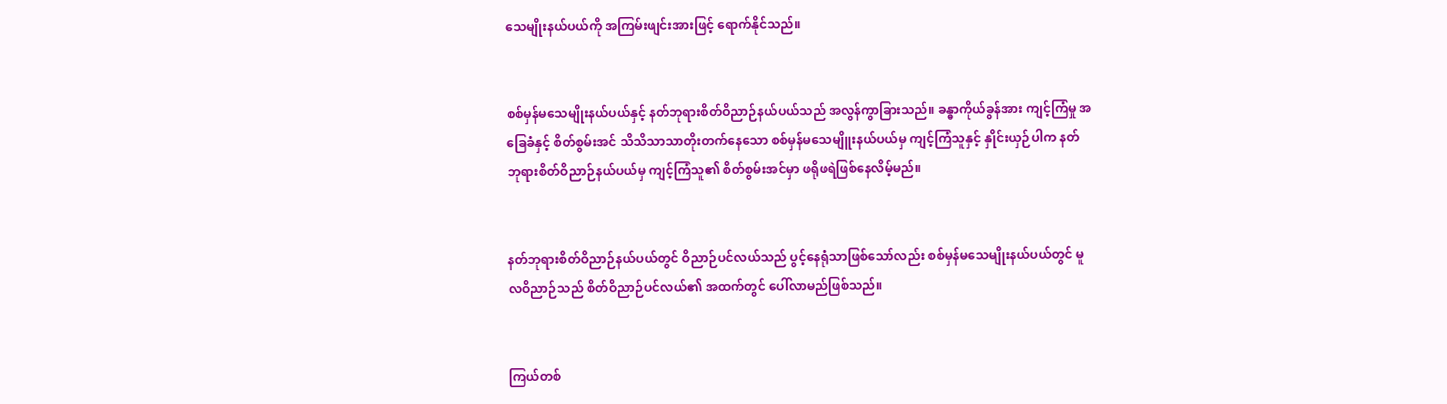သေမျိုးနယ်ပယ်ကို အကြမ်းဖျင်းအားဖြင့် ရောက်နိုင်သည်။


စစ်မှန်မသေမျိုးနယ်ပယ်နှင့် နတ်ဘုရားစိတ်ဝိညာဉ်နယ်ပယ်သည် အလွန်ကွာခြားသည်။ ခန္ဓာကိုယ်ခွန်အား ကျင့်ကြံမှု အခြေခံနှင့် စိတ်စွမ်းအင် သိသိသာသာတိုးတက်နေသော စစ်မှန်မသေမျိူးနယ်ပယ်မှ ကျင့်ကြံသူနှင့် နှိုင်းယှဉ်ပါက နတ်ဘုရားစိတ်ဝိညာဉ်နယ်ပယ်မှ ကျင့်ကြံသူ၏ စိတ်စွမ်းအင်မှာ ဖရိုဖရဲဖြစ်နေလိမ့်မည်။


နတ်ဘုရားစိတ်ဝိညာဉ်နယ်ပယ်တွင် ဝိညာဉ်ပင်လယ်သည် ပွင့်နေရုံသာဖြစ်သော်လည်း စစ်မှန်မသေမျိုးနယ်ပယ်တွင် မူလဝိညာဉ်သည် စိတ်ဝိညာဉ်ပင်လယ်၏ အထက်တွင် ပေါ်လာမည်ဖြစ်သည်။


ကြယ်တစ်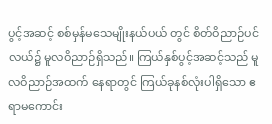ပွင့်အဆင့် စစ်မှန်မသေမျိုးနယ်ပယ် တွင် စိတ်ဝိညာဉ်ပင်လယ်၌ မူလဝိညာဉ်ရှိသည်။ ကြယ်နှစ်ပွင့်အဆင့်သည် မူလဝိညာဉ်အထက် နေရာတွင် ကြယ်ခုနစ်လုံးပါရှိသော ဧရာမကောင်း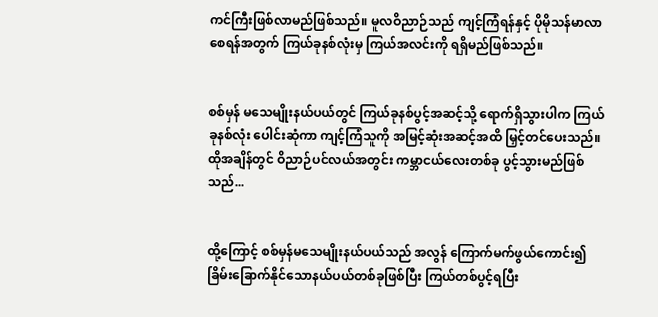ကင်ကြီးဖြစ်လာမည်ဖြစ်သည်။ မူလဝိညာဉ်သည် ကျင့်ကြံရန်နှင့် ပိုမိုသန်မာလာစေရန်အတွက် ကြယ်ခုနစ်လုံးမှ ကြယ်အလင်းကို ရရှိမည်ဖြစ်သည်။


စစ်မှန် မသေမျိုးနယ်ပယ်တွင် ကြယ်ခုနစ်ပွင့်အဆင့်သို့ ရောက်ရှိသွားပါက ကြယ်ခုနစ်လုံး ပေါင်းဆုံကာ ကျင့်ကြံသူကို အမြင့်ဆုံးအဆင့်အထိ မြှင့်တင်ပေးသည်။ ထိုအချိန်တွင် ဝိညာဉ်ပင်လယ်အတွင်း ကမ္ဘာငယ်လေးတစ်ခု ပွင့်သွားမည်ဖြစ်သည်...


ထို့ကြောင့် စစ်မှန်မသေမျိုးနယ်ပယ်သည် အလွန် ကြောက်မက်ဖွယ်ကောင်း၍ ခြိမ်းခြောက်နိုင်သောနယ်ပယ်တစ်ခုဖြစ်ပြီး ကြယ်တစ်ပွင့်ရပြီး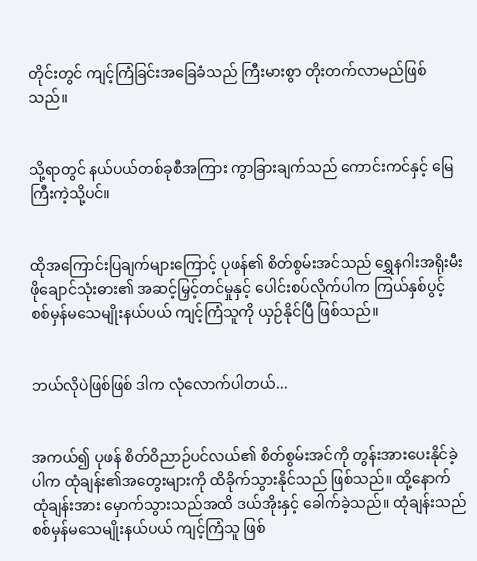တိုင်းတွင် ကျင့်ကြံခြင်းအခြေခံသည် ကြီးမားစွာ တိုးတက်လာမည်ဖြစ်သည်။


သို့ရာတွင် နယ်ပယ်တစ်ခုစီအကြား ကွာခြားချက်သည် ကောင်းကင်နှင့် မြေကြီးကဲ့သို့ပင်။


ထိုအကြောင်းပြချက်များကြောင့် ပုဖန်၏ စိတ်စွမ်းအင်သည် ရွှေနဂါးအရိုးမီးဖိုချောင်သုံးဓား၏ အဆင့်မြှင့်တင်မှုနှင့် ပေါင်းစပ်လိုက်ပါက ကြယ်နှစ်ပွင့် စစ်မှန်မသေမျိုးနယ်ပယ် ကျင့်ကြံသူကို ယှဉ်နိုင်ပြီ ဖြစ်သည်။


ဘယ်လိုပဲဖြစ်ဖြစ် ဒါက လုံလောက်ပါတယ်...


အကယ်၍ ပုဖန် စိတ်ဝိညာဉ်ပင်လယ်၏ စိတ်စွမ်းအင်ကို တွန်းအားပေးနိုင်ခဲ့ပါက ထုံချန်း၏အတွေးများကို ထိခိုက်သွားနိုင်သည် ဖြစ်သည်။ ထို့နောက် ထုံချန်းအား မှောက်သွားသည်အထိ ဒယ်အိုးနှင့် ခေါက်ခဲ့သည်။ ထုံချန်းသည် စစ်မှန်မသေမျိုးနယ်ပယ် ကျင့်ကြံသူ ဖြစ်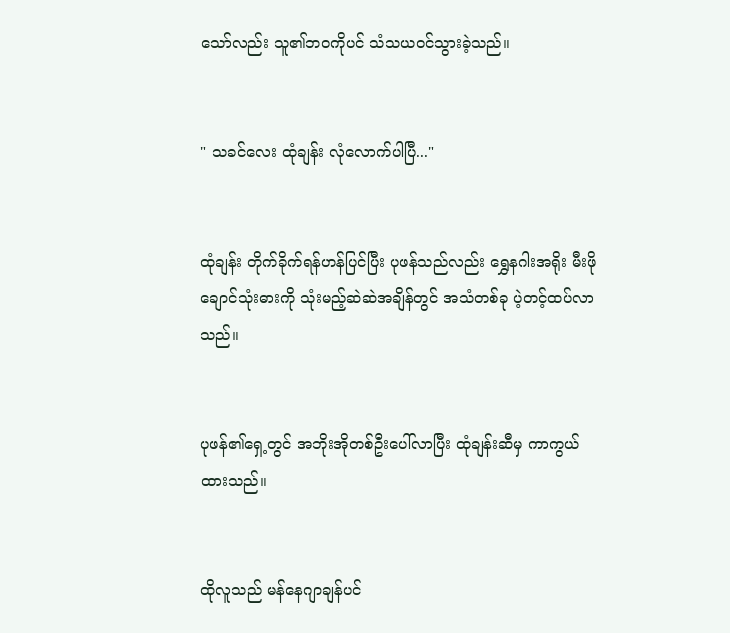သော်လည်း သူ၏ဘဝကိုပင် သံသယဝင်သွားခဲ့သည်။


" သခင်လေး ထုံချန်း လုံလောက်ပါပြီ..."


ထုံချန်း တိုက်ခိုက်ရန်ဟန်ပြင်ပြီး ပုဖန်သည်လည်း ရွှေနဂါးအရိုး မီးဖိုချောင်သုံးဓားကို သုံးမည့်ဆဲဆဲအချိန်တွင် အသံတစ်ခု ပဲ့တင့်ထပ်လာသည်။


ပုဖန်၏ရှေ့တွင် အဘိုးအိုတစ်ဦးပေါ်လာပြီး ထုံချန်းဆီမှ ကာကွယ်ထားသည်။


ထိုလူသည် မန်နေဂျာချန်ပင်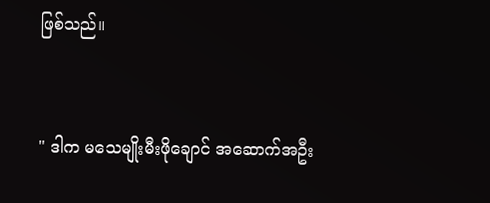ဖြစ်သည်။


" ဒါက မသေမျိုးမီးဖိုချောင် အဆောက်အဦး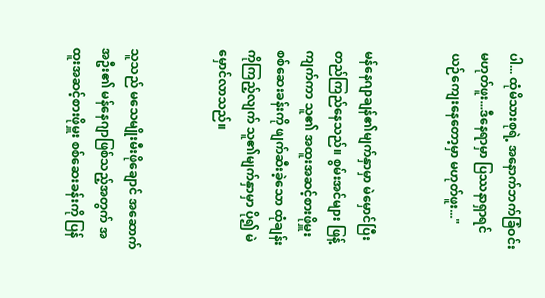ပါ... ထုံမိသားစုရဲ့ အနောက်ဘက်ခြံဝင်း မဟုတ်ဖူး...ဒီနေရာမှာ ပြဿနာရှာရင် ယဉ်ကျေးနေတော့မှာ မဟုတ်ဖူး..."


မန်နေဂျာချန်၏မျက်နှာမှာ မဲမှောင်ပြီး တည်ကြည်နေသည်။ စွမ်းအင်များ ဖြန့်ကျက်ကာ သူ၏ အထူးအဆင့်စားဖိုမှူး စစ်ဆေးခန်းကို ဖျက်ဆီးခဲ့သော ထုံချန်းကိုကြည့်လျက် သူ၏မျက်နှာမှာ ပို၍ မဲမှောင်လာသည်။


သူသည် မသေမျိုးမီးဖိုချောင် အဆောက်အဦး၏ မန်နေဂျာဖြစ်သည့်အတွက် အထူးအဆင့်စားဖိုမှူး စစ်ဆေးခန်းကို ပြန်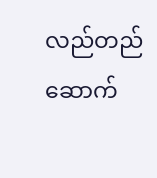လည်တည်ဆောက်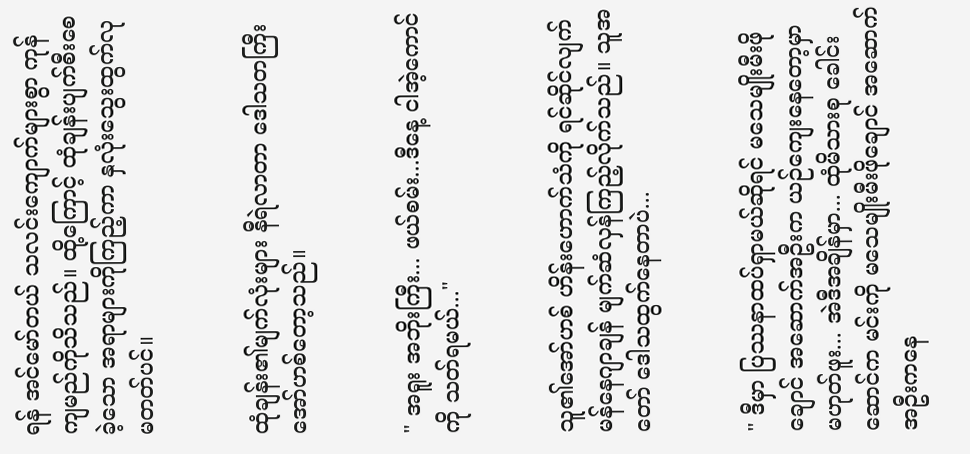ရန် အင်မော်တယ် သလင်းကျောက်များစွာ ကုန်ကျမည်ကိုသိသည်။ ထို့ကြောင့် ထုံချန်းပျက်စီးစေခဲ့သော အရာများကိုကြည့်ကာ နှလုံးသွေးထွက်လုမတတ်ပင်။


ထုံချန်း၏မျက်လုံးများ နီရဲလာတာ ဒေါသတကြီးအော်ဟစ်တော့သည်။


" အရူး အဘိုးကြီး... ဖယ်စမ်း...ဒီနေ့ ငါအဲ့ကောင်ကို သတ်ရမယ်..."


သူ၏အော်ဟစ် ဟိန်းဟောက်သံကို ရင်ဆိုင်လျက် မန်နေဂျာချန် မျက်ဆံလှန်ကြည့်လိုက်သည်။ သူအတော် ဒေါသထွက်နေတာပဲ...


" ဒီမှာ ပြဿနာထပ်ရှာမယ်ဆိုရင် မသေမျိုးမီးဖိုချောင် အဆောက်အဦးက ယဉ်ကျေးနေတော့မှာ မဟုတ်ဖူး... အဲဒီအချိန်မှာ... ထုံမိသားစု ခေါင်းဆောင်က မင်းကို မသေမျိုးမီးဖိုချောင် အဆောက်အဦးကနေ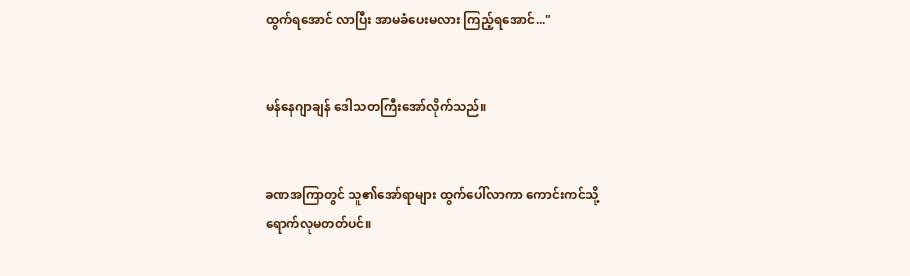ထွက်ရ‌အောင် လာပြီး အာမခံပေးမလား ကြည့်ရအောင်..."


မန်နေဂျာချန် ဒေါသတကြီးအော်လိုက်သည်။


ခဏအကြာတွင် သူ၏အော်ရာများ ထွက်ပေါ်လာကာ ကောင်းကင်သို့ ရောက်လုမတတ်ပင်။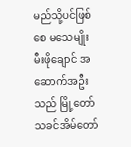မည်သို့ပင်ဖြစ်စေ မသေမျိုးမီးဖိုချောင် အဆောက်အဦးသည် မြို့တော်သခင်အိမ်တော်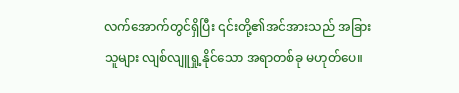လက်အောက်တွင်ရှိပြီး ၎င်းတို့၏အင်အားသည် အခြားသူများ လျစ်လျူရှု့နိုင်သော အရာတစ်ခု မဟုတ်ပေ။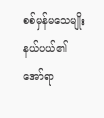စစ်မှန်မသေမျိုးနယ်ပယ်၏ အော်ရာ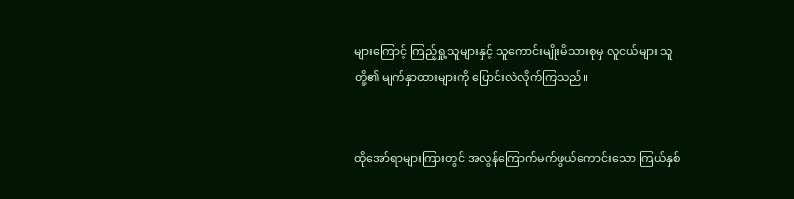များကြောင့် ကြည့်ရှု့သူများနှင့် သူကောင်းမျိုးမိသားစုမှ လူငယ်များ သူတို့၏ မျက်နှာထားများကို ပြောင်းလဲလိုက်ကြသည်။


ထိုအော်ရာများကြားတွင် အလွန်ကြောက်မက်ဖွယ်ကောင်းသော ကြယ်နှစ်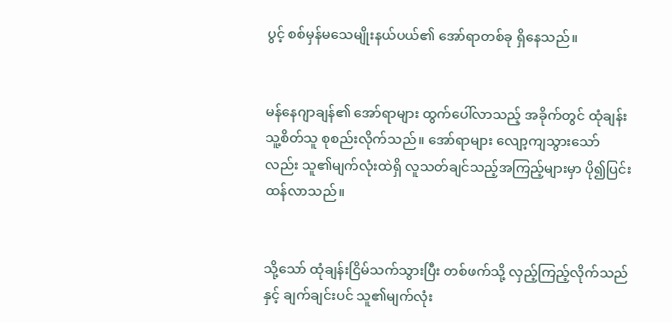ပွင့် စစ်မှန်မသေမျိုးနယ်ပယ်၏ အော်ရာတစ်ခု ရှိနေသည်။


မန်နေဂျာချန်၏ အော်ရာများ ထွက်ပေါ်လာသည့် အခိုက်တွင် ထုံချန်း သူ့စိတ်သူ စုစည်းလိုက်သည်။ အော်ရာများ လျော့ကျသွားသော်လည်း သူ၏မျက်လုံးထဲရှိ လူသတ်ချင်သည့်အကြည့်များမှာ ပို၍ပြင်းထန်လာသည်။


သို့သော် ထုံချန်းငြိမ်သက်သွားပြီး တစ်ဖက်သို့ လှည့်ကြည့်လိုက်သည်နှင့် ချက်ချင်းပင် သူ၏မျက်လုံး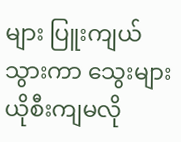များ ပြူးကျယ်သွားကာ သွေးများယိုစီးကျ‌မလို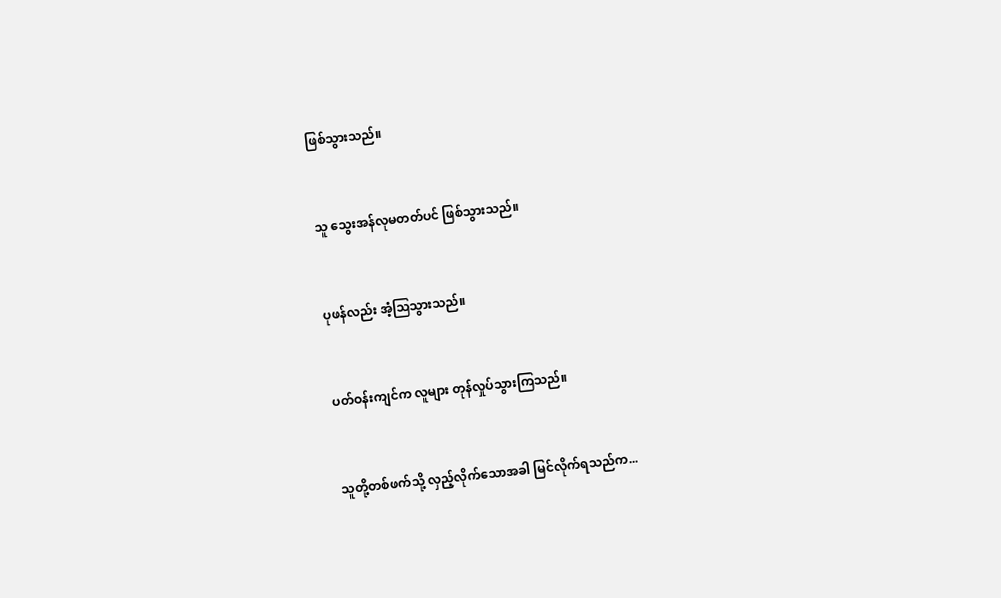ဖြစ်သွားသည်။


သူ သွေးအန်လုမတတ်ပင် ဖြစ်သွားသည်။


ပုဖန်လည်း အံ့ဩသွားသည်။


ပတ်ဝန်းကျင်က လူများ တုန်လှုပ်သွားကြသည်။


သူတို့တစ်ဖက်သို့ လှည့်လိုက်သောအခါ မြင်လိုက်ရသည်က...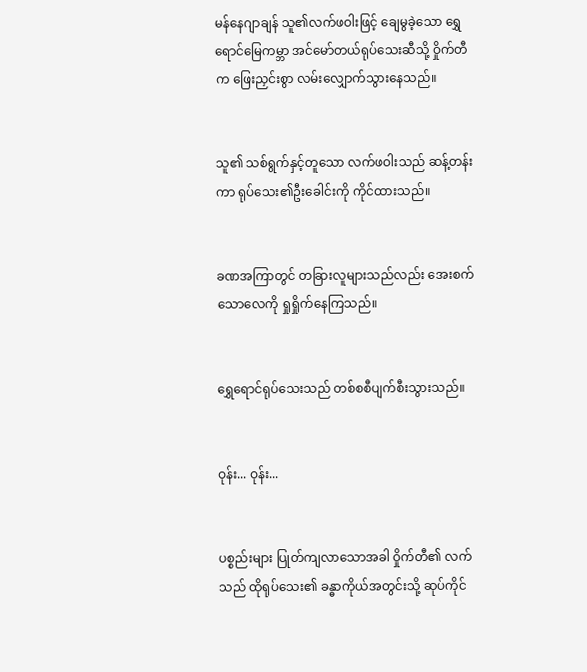မန်နေဂျာချန် သူ၏လက်ဖဝါးဖြင့် ချေမွခဲ့သော ရွှေရောင်မြေကမ္ဘာ အင်မော်တယ်ရုပ်သေးဆီသို့ ဝှိုက်တီက ဖြေးညှင်းစွာ လမ်းလျှောက်သွားနေသည်။


သူ၏ သစ်ရွက်နှင့်တူသော လက်ဖဝါးသည် ဆန့်တန်းကာ ရုပ်သေး၏ဦးခေါင်းကို ကိုင်ထားသည်။


ခဏအကြာတွင် တခြားလူများသည်လည်း အေးစက်သောလေကို ရှုရှိုက်နေကြသည်။


ရွှေရောင်ရုပ်သေးသည် တစ်စစီပျက်စီးသွားသည်။


ဝုန်း... ဝုန်း...


ပစ္စည်းများ ပြုတ်ကျလာသောအခါ ဝှိုက်တီ၏ လက်သည် ထိုရုပ်သေး၏ ခန္ဓာကိုယ်အတွင်းသို့ ဆုပ်ကိုင်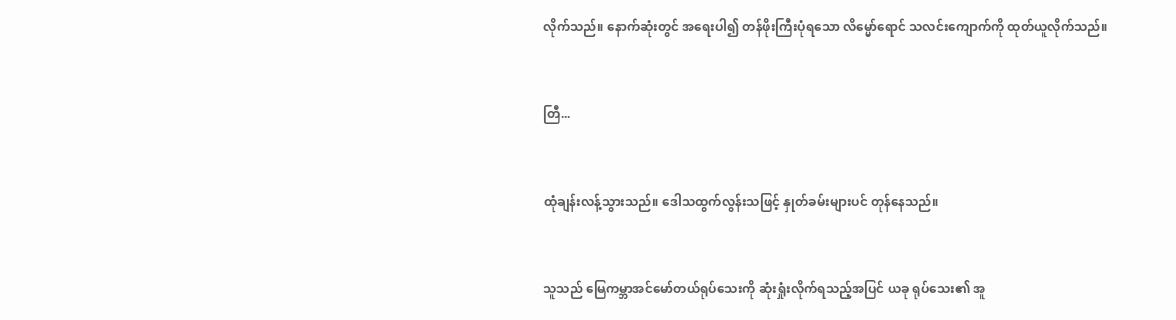လိုက်သည်။ နောက်ဆုံးတွင် အရေးပါ၍ တန်ဖိုးကြီးပုံရသော လိမ္မော်ရောင် သလင်းကျောက်ကို ထုတ်ယူလိုက်သည်။


တြီ...


ထုံချန်းလန့်သွားသည်။ ဒေါသထွက်လွန်းသဖြင့် နှုတ်ခမ်းများပင် တုန်နေသည်။


သူသည် မြေကမ္ဘာအင်မော်တယ်ရုပ်သေးကို ဆုံးရှုံးလိုက်ရသည့်အပြင် ယခု ရုပ်သေး၏ အူ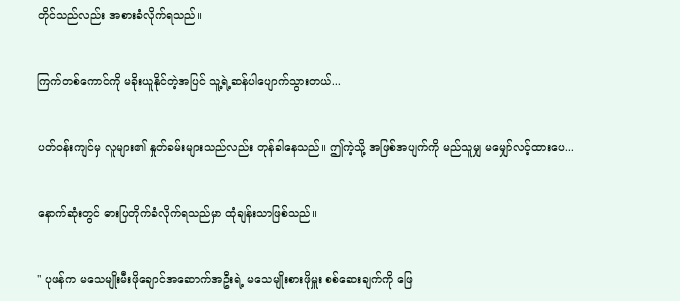တိုင်သည်လည်း အစားခံလိုက်ရသည်။


ကြက်တစ်ကောင်ကို မခိုးယူနိုင်တဲ့အပြင် သူ့ရဲ့ဆန်ပါပျောက်သွားတယ်...


ပတ်ဝန်းကျင်မှ လူများ၏ နှုတ်ခမ်းများသည်လည်း တုန်ခါနေသည်။ ဤကဲ့သို့ အဖြစ်အပျက်ကို မည်သူမျှ မမျှော်လင့်ထားပေ...


နောက်ဆုံးတွင် ဓားပြတိုက်ခံလိုက်ရသည်မှာ ထုံချန်းသာဖြစ်သည်။


" ပုဖန်က မသေမျိုးမီးဖိုချောင်အဆောက်အဦးရဲ့ မသေမျိုးစားဖိုမှူး စစ်‌ဆေးချက်ကို ဖြေ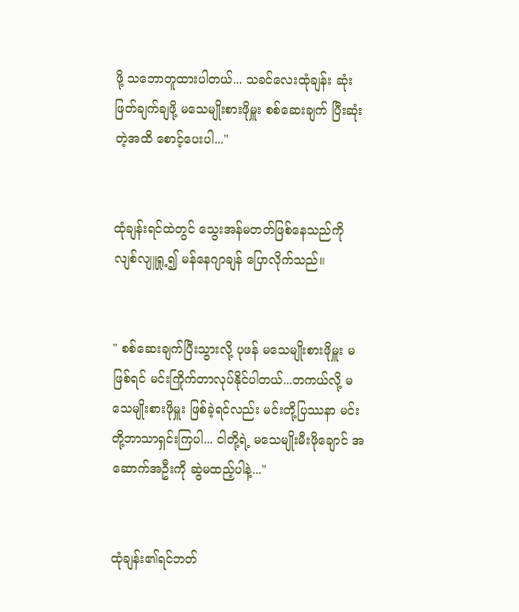ဖို့ သဘောတူထားပါတယ်... သခင်လေးထုံချန်း ဆုံးဖြတ်ချက်ချဖို့ မသေမျိုးစားဖိုမှူး စစ်ဆေးချက် ပြီးဆုံးတဲ့အထိ စောင့်ပေးပါ..."


ထုံချန်းရင်ထဲတွင် သွေးအန်မတတ်ဖြစ်နေသည်ကို လျစ်လျူရှု့၍ မန်နေဂျာချန် ပြောလိုက်သည်။


" စစ်ဆေးချက်ပြီးသွားလို့ ပုဖန် မသေမျိုးစားဖိုမှူး မဖြစ်ရင် မင်းကြိုက်တာလုပ်နိုင်ပါတယ်...တကယ်လို့ မသေမျိုးစားဖိုမှူး ဖြစ်ခဲ့ရင်လည်း မင်းတို့ပြဿနာ မင်းတို့ဘာသာရှင်းကြပါ... ငါတို့ရဲ့ မသေမျိုးမီးဖိုချောင် အဆောက်အဦးကို ဆွဲမထည့်ပါနဲ့..."


ထုံချန်း၏ရင်ဘတ်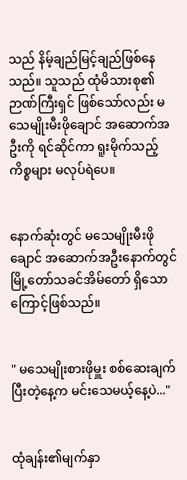သည် နိမ့်ချည်မြင့်ချည်ဖြစ်နေသည်။ သူသည် ထုံမိသားစု၏ ဉာဏ်ကြီးရှင် ဖြစ်သော်လည်း မသေမျိုးမီးဖိုချောင် အဆောက်အဦးကို ရင်ဆိုင်ကာ ရူးမိုက်သည့်ကိစ္စများ မလုပ်ရဲပေ။


နောက်ဆုံးတွင် မသေမျိုးမီးဖိုချောင် အဆောက်အဦးနောက်တွင် မြို့တော်သခင်အိမ်တော် ရှိသောကြောင့်ဖြစ်သည်။


" မသေမျိုးစားဖိုမှူး စစ်ဆေးချက်ပြီးတဲ့နေ့က မင်းသေမယ့်နေ့ပဲ..."


ထုံချန်း၏မျက်နှာ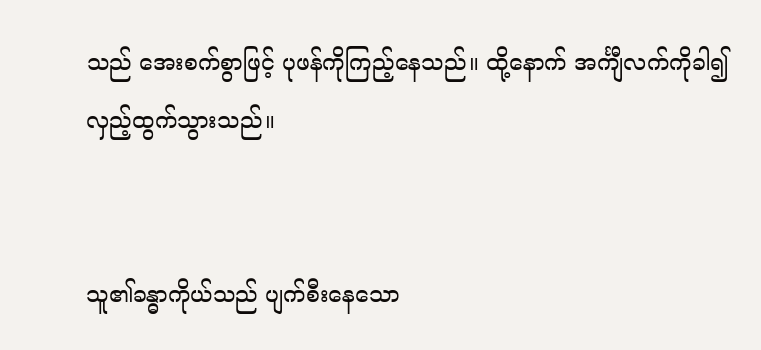သည် အေးစက်စွာဖြင့် ပုဖန်ကိုကြည့်နေသည်။ ထို့နောက် အင်္ကျီလက်ကိုခါ၍ လှည့်ထွက်သွားသည်။


သူ၏ခန္ဓာကိုယ်သည် ပျက်စီးနေသော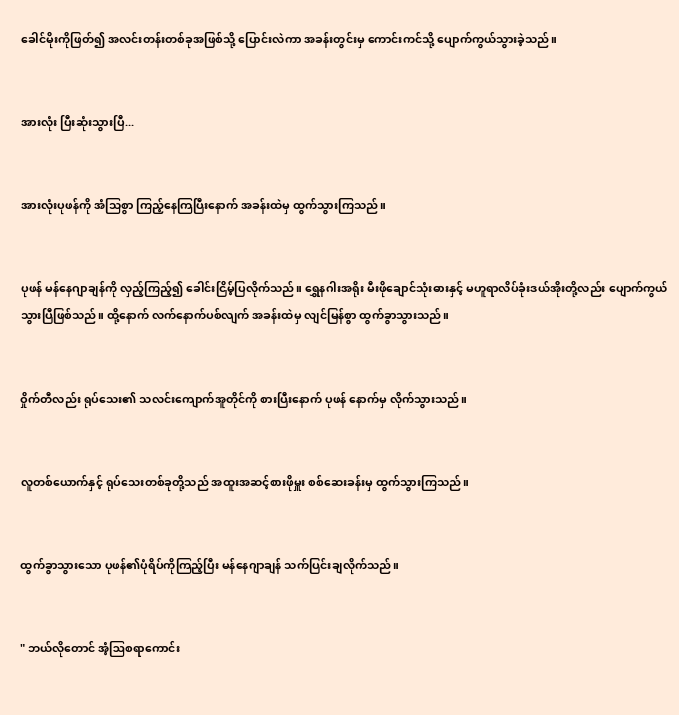ခေါင်မိုးကိုဖြတ်၍ အလင်းတန်းတစ်ခုအဖြစ်သို့ ပြောင်းလဲကာ အခန်းတွင်းမှ ကောင်းကင်သို့ ပျောက်ကွယ်သွားခဲ့သည်။


အားလုံး ပြီးဆုံးသွားပြီ...


အားလုံးပုဖန်ကို အံသြစွာ ကြည့်နေကြပြီးနောက် အခန်းထဲမှ ထွက်သွားကြသည်။


ပုဖန် မန်နေဂျာချန်ကို လှည့်ကြည့်၍ ခေါင်းငြိမ့်ပြလိုက်သည်။ ရွှေနဂါးအရိုး မီးဖိုချောင်သုံးဓားနှင့် မဟူရာလိပ်ခုံးဒယ်အိုးတို့လည်း ပျောက်ကွယ်သွားပြီဖြစ်သည်။ ထို့နောက် လက်နောက်ပစ်လျက် အခန်းထဲမှ လျင်မြန်စွာ ထွက်ခွာသွားသည်။


ဝှိုက်တီလည်း ရုပ်သေး၏ သလင်းကျောက်အူတိုင်ကို စားပြီးနောက် ပုဖန် နောက်မှ လိုက်သွားသည်။


လူတစ်ယောက်နှင့် ရုပ်သေးတစ်ခုတို့သည် အထူးအဆင့်စားဖိုမှူး စစ်ဆေးခန်းမှ ထွက်သွားကြသည်။


ထွက်ခွာသွားသော ပုဖန်၏ပုံရိပ်ကိုကြည့်ပြီး မန်နေဂျာချန် သက်ပြင်းချလိုက်သည်။


" ဘယ်လိုတောင် အံ့ဩစရာကောင်း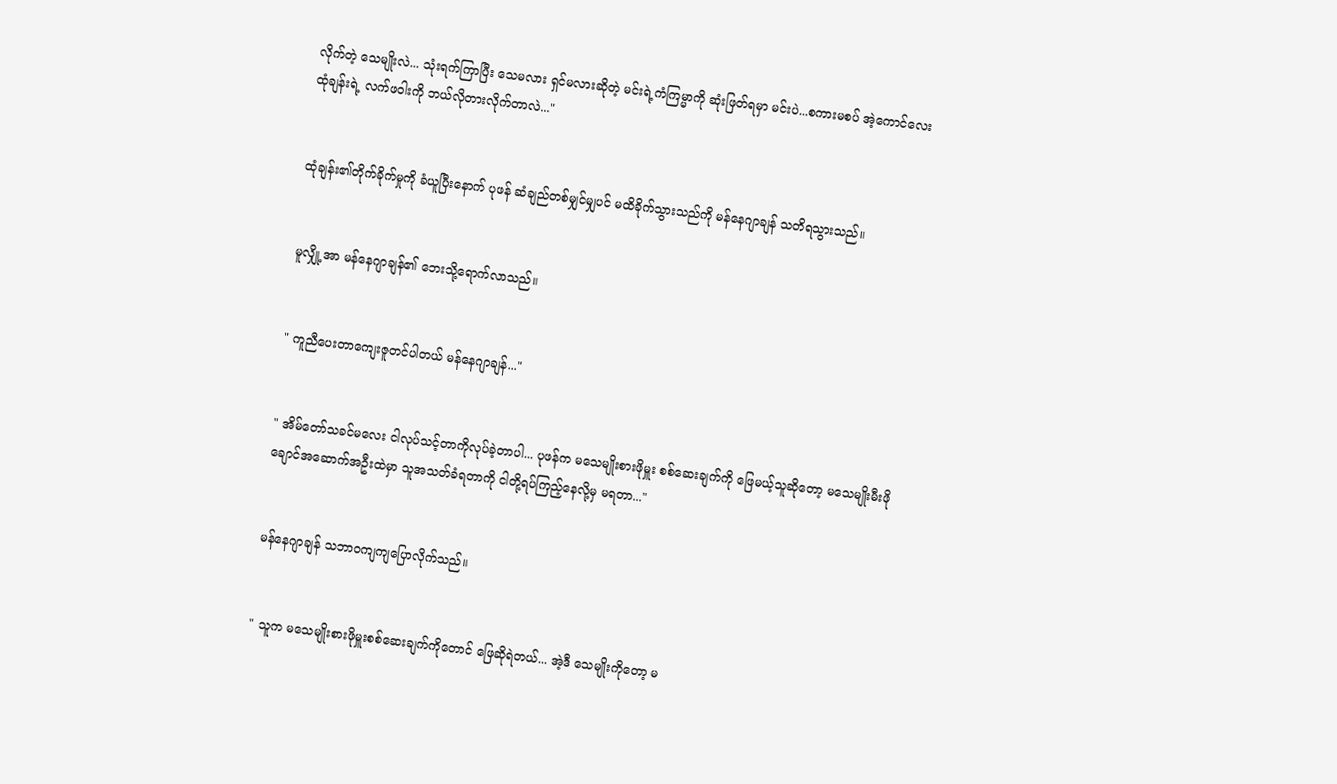လိုက်တဲ့ သေမျိုးလဲ... သုံးရက်ကြာပြီး သေမလား ရှင်မလားဆိုတဲ့ မင်းရဲ့ကံကြမ္မာကို ဆုံးဖြတ်ရမှာ မင်းပဲ...စကားမစပ် အဲ့ကောင်လေး ထုံချန်းရဲ့ လက်ဖဝါးကို ဘယ်လိုတားလိုက်တာလဲ..."


ထုံချန်း၏တိုက်ခိုက်မှုကို ခံယူပြီးနောက် ပုဖန် ဆံချည်တစ်မျှင်မျှပင် မထိခိုက်သွားသည်ကို မန်နေဂျာချန် သတိရသွားသည်။


မူလျှို့အာ မန်နေဂျာချန်၏ ဘေးသို့ရောက်လာသည်။


" ကူညီပေးတာကျေးဇူတင်ပါတယ် မန်နေဂျာချန်..."


" အိမ်တော်သခင်မလေး ငါလုပ်သင့်တာကိုလုပ်ခဲ့တာပါ... ပုဖန်က မသေမျိုးစားဖိုမှူး စစ်ဆေးချက်ကို ဖြေမယ့်သူဆိုတော့ မသေမျိုးမီးဖိုချောင်အဆောက်အဦးထဲမှာ သူအသတ်ခံရတာကို ငါတို့ရပ်ကြည့်နေလို့မှ မရတာ..."


မန်နေဂျာချန် သဘာဝကျကျပြောလိုက်သည်။


" သူက မသေမျိုးစားဖိုမှူးစစ်ဆေးချက်ကိုတောင် ဖြေဆိုရဲတယ်... အဲ့ဒီ သေမျိုးကိုတော့ မ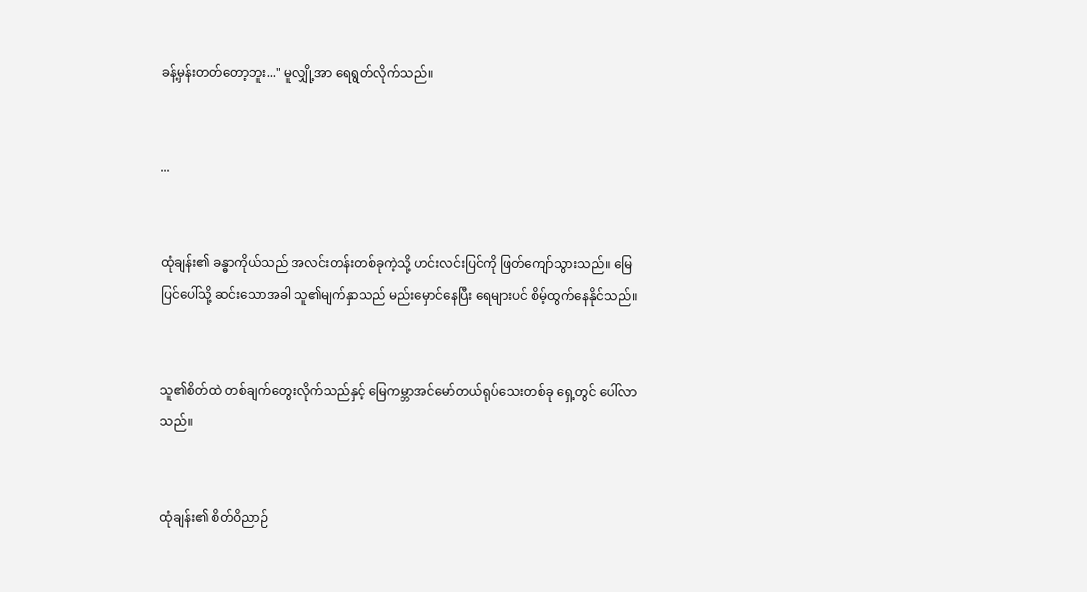ခန့်မှန်းတတ်တော့ဘူး..." မူလျှို့အာ ရေရွတ်လိုက်သည်။


...


ထုံချန်း၏ ခန္ဓာကိုယ်သည် အလင်းတန်းတစ်ခုကဲ့သို့ ဟင်းလင်းပြင်ကို ဖြတ်ကျော်သွားသည်။ မြေပြင်ပေါ်သို့ ဆင်းသောအခါ သူ၏မျက်နှာသည် မည်းမှောင်နေပြီး ရေများပင် စိမ့်ထွက်နေနိုင်သည်။


သူ၏စိတ်ထဲ တစ်ချက်တွေးလိုက်သည်နှင့် ‌မြေကမ္ဘာအင်မော်တယ်ရုပ်သေးတစ်ခု ရှေ့တွင် ပေါ်လာသည်။


ထုံချန်း၏ စိတ်ဝိညာဉ်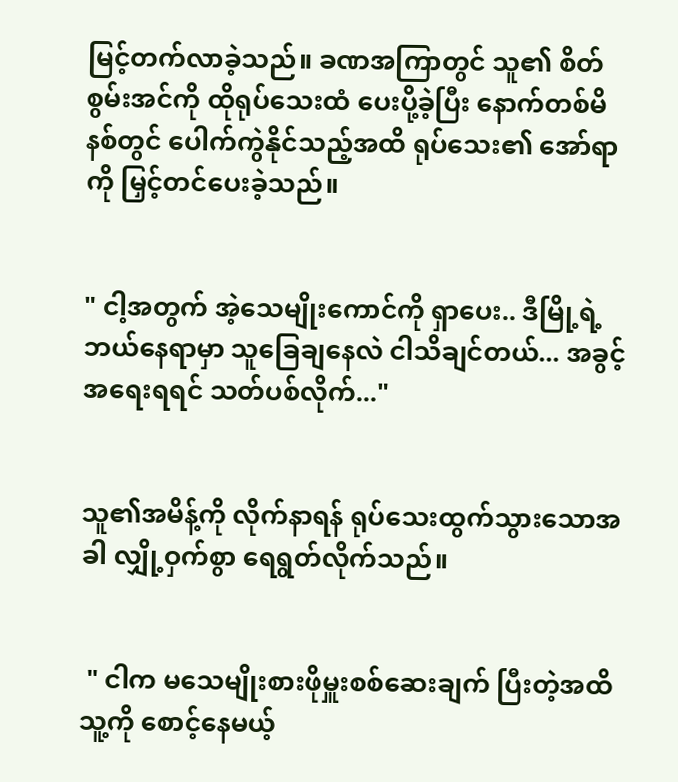မြင့်တက်လာခဲ့သည်။ ခဏအကြာတွင် သူ၏ စိတ်စွမ်းအင်ကို ထိုရုပ်သေးထံ ပေးပို့ခဲ့ပြီး နောက်တစ်မိနစ်တွင် ပေါက်ကွဲနိုင်သည့်အထိ ရုပ်သေး၏ အော်ရာကို မြှင့်တင်ပေးခဲ့သည်။


" ငါ့အတွက် အဲ့သေမျိုးကောင်ကို ရှာပေး.. ဒီမြို့ရဲ့ ဘယ်နေရာမှာ သူခြေချနေလဲ ငါသိချင်တယ်... အခွင့်အရေးရရင် သတ်ပစ်လိုက်..."


သူ၏အမိန့်ကို လိုက်နာရန် ရုပ်သေးထွက်သွားသောအခါ လျှို့ဝှက်စွာ ရေရွတ်လိုက်သည်။


 " ငါက မသေမျိုးစားဖိုမှူးစစ်ဆေးချက် ပြီးတဲ့အထိ သူ့ကို စောင့်နေမယ့်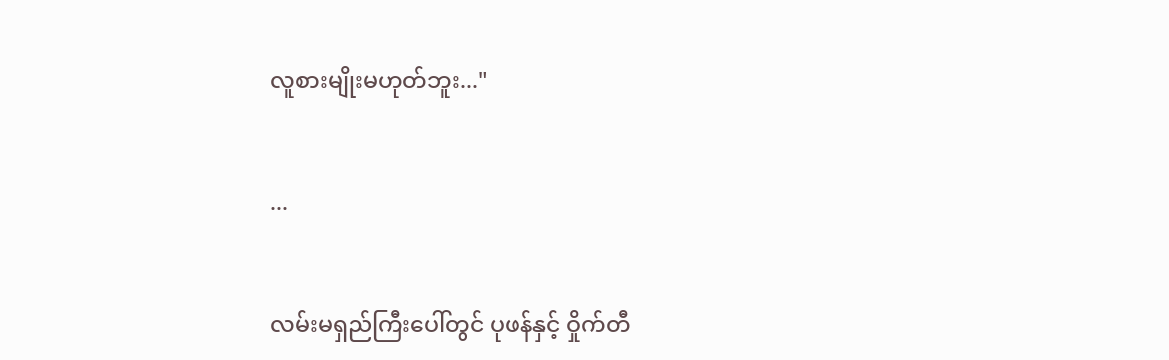လူစားမျိုးမဟုတ်ဘူး..."


...


လမ်းမရှည်ကြီးပေါ်တွင် ပုဖန်နှင့် ဝှိုက်တီ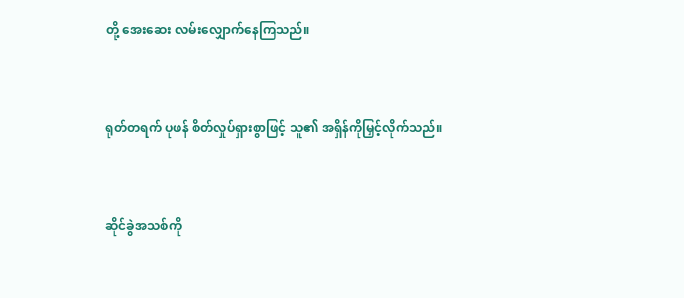တို့ အေးဆေး လမ်းလျှောက်နေကြသည်။


ရုတ်တရက် ပုဖန် စိတ်လှုပ်ရှားစွာဖြင့် သူ၏ အရှိန်ကိုမြှင့်လိုက်သည်။


ဆိုင်ခွဲအသစ်ကို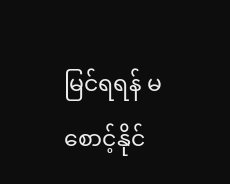မြင်ရရန် မစောင့်နိုင်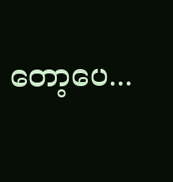တော့ပေ...